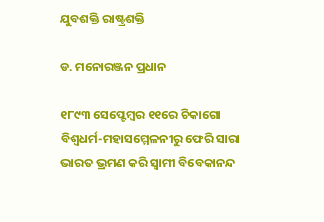ଯୁବଶକ୍ତି ରାଷ୍ଟ୍ରଶକ୍ତି

ଡ. ମନୋରଞ୍ଜନ ପ୍ରଧାନ

୧୮୯୩ ସେପ୍ଟେମ୍ବର ୧୧ରେ ଚିକାଗୋ ବିଶ୍ୱଧର୍ମ-ମହାସମ୍ମେଳନୀରୁ ଫେରି ସାରା ଭାରତ ଭ୍ରମଣ କରି ସ୍ବାମୀ ବିବେକାନନ୍ଦ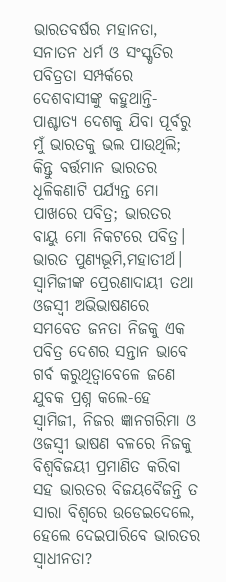ଭାରତବର୍ଷର ମହାନତା, ସନାତନ ଧର୍ମ ଓ ସଂସ୍କୃତିର ପବିତ୍ରତା ସମ୍ପର୍କରେ ଦେଶବାସୀଙ୍କୁ କହୁଥାନ୍ତି- ପାଶ୍ଚାତ୍ୟ ଦେଶକୁ ଯିବା ପୂର୍ବରୁ ମୁଁ ଭାରତକୁ ଭଲ ପାଉଥିଲି; କିନ୍ତୁ ବର୍ତ୍ତମାନ ଭାରତର ଧୂଳିକଣାଟି ପର୍ଯ୍ୟନ୍ତ ମୋ ପାଖରେ ପବିତ୍ର; ଭାରତର ବାୟୁ ମୋ ନିକଟରେ ପବିତ୍ର। ଭାରତ ପୁଣ୍ୟଭୂମି,ମହାତୀର୍ଥ। ସ୍ବାମିଜୀଙ୍କ ପ୍ରେରଣାଦାୟୀ ତଥା ଓଜସ୍ବୀ ଅଭିଭାଷଣରେ ସମବେତ ଜନତା ନିଜକୁ ଏକ ପବିତ୍ର ଦେଶର ସନ୍ତାନ ଭାବେ ଗର୍ବ କରୁଥିତ୍ବାବେଳେ ଜଣେ ଯୁବକ ପ୍ରଶ୍ନ କଲେ-ହେ ସ୍ବାମିଜୀ, ନିଜର ଜ୍ଞାନଗରିମା ଓ ଓଜସ୍ବୀ ଭାଷଣ ବଳରେ ନିଜକୁ ବିଶ୍ୱବିଜୟୀ ପ୍ରମାଣିତ କରିବା ସହ ଭାରତର ବିଜୟବୈଜନ୍ତି ତ ସାରା ବିଶ୍ୱରେ ଉଡେଇଦେଲେ, ହେଲେ ଦେଇପାରିବେ ଭାରତର ସ୍ବାଧୀନତା?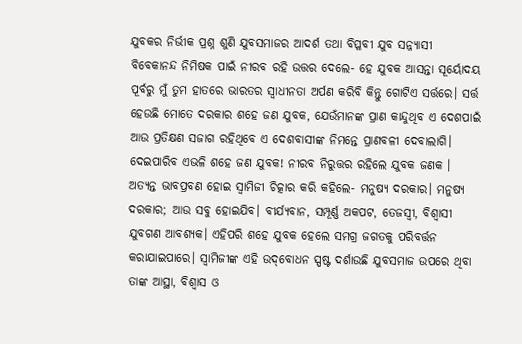ଯୁବକର ନିର୍ଭୀକ ପ୍ରଶ୍ନ ଶୁଣି ଯୁବସମାଜର ଆଦର୍ଶ ତଥା ବିପ୍ଳବୀ ଯୁବ ସନ୍ନ୍ୟାସୀ ବିବେକାନନ୍ଦ ନିମିଷକ ପାଇଁ ନୀରବ ରହି ଉତ୍ତର ଦେଲେ- ହେ ଯୁବକ ଆସନ୍ତା ସୂର୍ୟୋଦୟ ପୂର୍ବରୁ ମୁଁ ତୁମ ହାତରେ ଭାରତର ସ୍ବାଧୀନତା ଅର୍ପଣ କରିବି କିନ୍ତୁ ଗୋଟିଏ ସର୍ତ୍ତରେ। ସର୍ତ୍ତ ହେଉଛି ମୋତେ ଦରକାର ଶହେ ଜଣ ଯୁବକ, ଯେଉଁମାନଙ୍କ ପ୍ରାଣ କାନ୍ଦୁଥିବ ଏ ଦେଶପାଇଁ ଆଉ ପ୍ରତିକ୍ଷଣ ସଜାଗ ରହିଥିବେ ଏ ଦେଶବାସୀଙ୍କ ନିମନ୍ତେ ପ୍ରାଣବଳୀ ଦେବାଲାଗି। ଦେଇପାରିବ ଏଭଳି ଶହେ ଜଣ ଯୁବକ! ନୀରବ ନିରୁତ୍ତର ରହିଲେ ଯୁବକ ଜଣକ । ଅତ୍ୟନ୍ତ ଭାବପ୍ରବଣ ହୋଇ ସ୍ବାମିଜୀ ଚିତ୍କାର କରି କହିଲେ- ମନୁଷ୍ୟ ଦରକାର। ମନୁଷ୍ୟ ଦରକାର; ଆଉ ସବୁ ହୋଇଯିବ। ବୀର୍ଯ୍ୟବାନ, ସମ୍ପୂର୍ଣ୍ଣ ଅକପଟ, ତେଜସ୍ବୀ, ବିଶ୍ୱାସୀ ଯୁବଗଣ ଆବଶ୍ୟକ। ଏହିପରି ଶହେ ଯୁବକ ହେଲେ ସମଗ୍ର ଜଗତକୁ ପରିବର୍ତ୍ତନ କରାଯାଇପାରେ। ସ୍ବାମିଜୀଙ୍କ ଏହି ଉଦ୍‌ବୋଧନ ସ୍ପଷ୍ଟ ଦର୍ଶାଉଛି ଯୁବସମାଜ ଉପରେ ଥିବା ତାଙ୍କ ଆସ୍ଥା, ବିଶ୍ୱାସ ଓ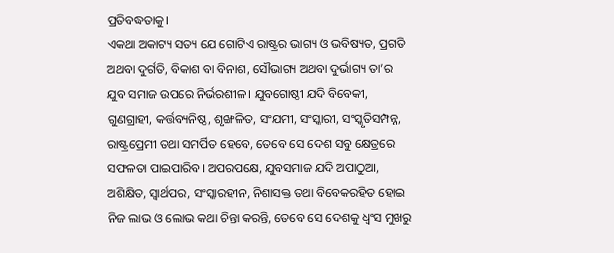ପ୍ରତିବଦ୍ଧତାକୁ।
ଏକଥା ଅକାଟ୍ୟ ସତ୍ୟ ଯେ ଗୋଟିଏ ରାଷ୍ଟ୍ରର ଭାଗ୍ୟ ଓ ଭବିଷ୍ୟତ, ପ୍ରଗତି ଅଥବା ଦୁର୍ଗତି, ବିକାଶ ବା ବିନାଶ, ସୌଭାଗ୍ୟ ଅଥବା ଦୁର୍ଭାଗ୍ୟ ତା’ର ଯୁବ ସମାଜ ଉପରେ ନିର୍ଭରଶୀଳ। ଯୁବଗୋଷ୍ଠୀ ଯଦି ବିବେକୀ, ଗୁଣଗ୍ରାହୀ, କର୍ତ୍ତବ୍ୟନିଷ୍ଠ, ଶୃଙ୍ଖଳିତ, ସଂଯମୀ, ସଂସ୍କାରୀ, ସଂସ୍କୃତିସମ୍ପନ୍ନ, ରାଷ୍ଟ୍ରପ୍ରେମୀ ତଥା ସମର୍ପିତ ହେବେ, ତେବେ ସେ ଦେଶ ସବୁ କ୍ଷେତ୍ରରେ ସଫଳତା ପାଇପାରିବ। ଅପରପକ୍ଷେ, ଯୁବସମାଜ ଯଦି ଅପାଠୁଆ, ଅଶିକ୍ଷିତ, ସ୍ବାର୍ଥପର, ସଂସ୍କାରହୀନ, ନିଶାସକ୍ତ ତଥା ବିବେକରହିତ ହୋଇ ନିଜ ଲାଭ ଓ ଲୋଭ କଥା ଚିନ୍ତା କରନ୍ତି, ତେବେ ସେ ଦେଶକୁ ଧ୍ୱଂସ ମୁଖରୁ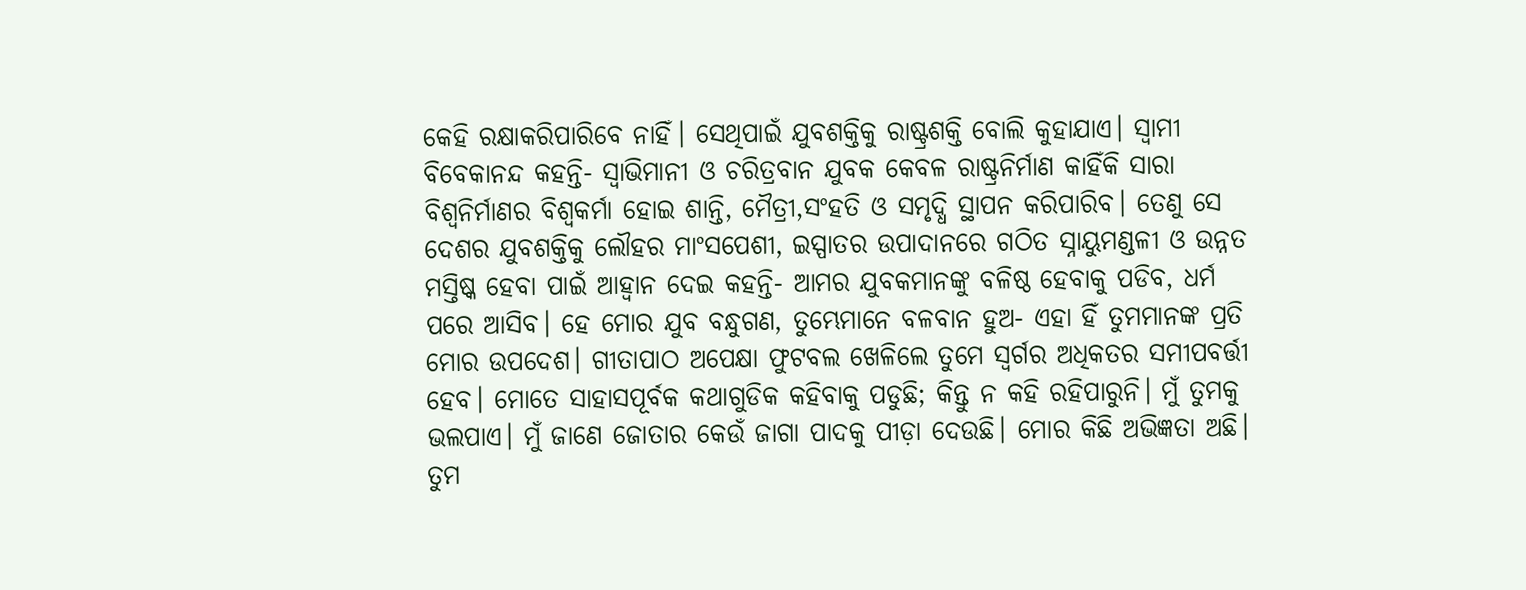କେହି ରକ୍ଷାକରିପାରିବେ ନାହିଁ। ସେଥିପାଇଁ ଯୁବଶକ୍ତିକୁ ରାଷ୍ଟ୍ରଶକ୍ତି ବୋଲି କୁହାଯାଏ। ସ୍ବାମୀ ବିବେକାନନ୍ଦ କହନ୍ତି- ସ୍ବାଭିମାନୀ ଓ ଚରିତ୍ରବାନ ଯୁବକ କେବଳ ରାଷ୍ଟ୍ରନିର୍ମାଣ କାହିଁକି ସାରା ବିଶ୍ୱନିର୍ମାଣର ବିଶ୍ୱକର୍ମା ହୋଇ ଶାନ୍ତି, ମୈତ୍ରୀ,ସଂହତି ଓ ସମୃଦ୍ଧି ସ୍ଥାପନ କରିପାରିବ। ତେଣୁ ସେ ଦେଶର ଯୁବଶକ୍ତିକୁ ଲୌହର ମାଂସପେଶୀ, ଇସ୍ପାତର ଉପାଦାନରେ ଗଠିତ ସ୍ନାୟୁମଣ୍ଡଳୀ ଓ ଉନ୍ନତ ମସ୍ତିଷ୍କ ହେବା ପାଇଁ ଆହ୍ବାନ ଦେଇ କହନ୍ତି- ଆମର ଯୁବକମାନଙ୍କୁ ବଳିଷ୍ଠ ହେବାକୁ ପଡିବ, ଧର୍ମ ପରେ ଆସିବ। ହେ ମୋର ଯୁବ ବନ୍ଧୁଗଣ, ତୁମ୍ଭେମାନେ ବଳବାନ ହୁଅ- ଏହା ହିଁ ତୁମମାନଙ୍କ ପ୍ରତି ମୋର ଉପଦେଶ। ଗୀତାପାଠ ଅପେକ୍ଷା ଫୁଟବଲ ଖେଳିଲେ ତୁମେ ସ୍ବର୍ଗର ଅଧିକତର ସମୀପବର୍ତ୍ତୀ ହେବ। ମୋତେ ସାହାସପୂର୍ବକ କଥାଗୁଡିକ କହିବାକୁ ପଡୁଛି; କିନ୍ତୁ ନ କହି ରହିପାରୁନି। ମୁଁ ତୁମକୁ ଭଲପାଏ। ମୁଁ ଜାଣେ ଜୋତାର କେଉଁ ଜାଗା ପାଦକୁ ପୀଡ଼ା ଦେଉଛି। ମୋର କିଛି ଅଭିଜ୍ଞତା ଅଛି। ତୁମ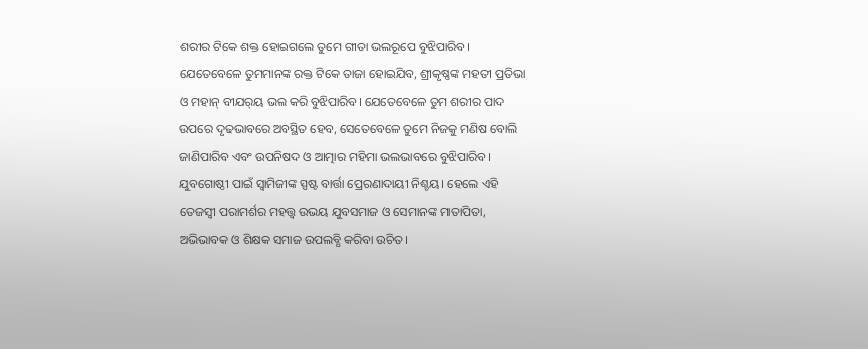ଶରୀର ଟିକେ ଶକ୍ତ ହୋଇଗଲେ ତୁମେ ଗୀତା ଭଲରୂପେ ବୁଝିପାରିବ। ଯେତେବେଳେ ତୁମମାନଙ୍କ ରକ୍ତ ଟିକେ ତାଜା ହୋଇଯିବ, ଶ୍ରୀକୃଷ୍ଣଙ୍କ ମହତୀ ପ୍ରତିଭା ଓ ମହାନ୍‌ ବୀଯର୍‌ୟ ଭଲ କରି ବୁଝିପାରିବ। ଯେତେବେଳେ ତୁମ ଶରୀର ପାଦ ଉପରେ ଦୃଢଭାବରେ ଅବସ୍ଥିତ ହେବ, ସେତେବେଳେ ତୁମେ ନିଜକୁ ମଣିଷ ବୋଲି ଜାଣିପାରିବ ଏବଂ ଉପନିଷଦ ଓ ଆତ୍ମାର ମହିମା ଭଲଭାବରେ ବୁଝିପାରିବ।
ଯୁବଗୋଷ୍ଠୀ ପାଇଁ ସ୍ବାମିଜୀଙ୍କ ସ୍ପଷ୍ଟ ବାର୍ତ୍ତା ପ୍ରେରଣାଦାୟୀ ନିଶ୍ଚୟ। ହେଲେ ଏହି ତେଜସ୍ବୀ ପରାମର୍ଶର ମହତ୍ତ୍ୱ ଉଭୟ ଯୁବସମାଜ ଓ ସେମାନଙ୍କ ମାତାପିତା, ଅଭିଭାବକ ଓ ଶିକ୍ଷକ ସମାଜ ଉପଲବ୍ଧି କରିବା ଉଚିତ।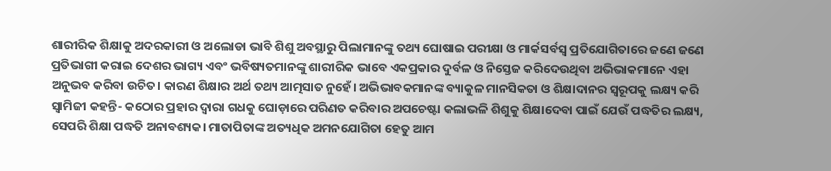ଶାରୀରିକ ଶିକ୍ଷାକୁ ଅଦରକାରୀ ଓ ଅଲୋଡା ଭାବି ଶିଶୁ ଅବସ୍ଥାରୁ ପିଲାମାନଙ୍କୁ ତଥ୍ୟ ଘୋଷାଇ ପରୀକ୍ଷା ଓ ମାର୍କସର୍ବସ୍ବ ପ୍ରତିଯୋଗିତାରେ ଜଣେ ଜଣେ ପ୍ରତିଭାଗୀ କରାଇ ଦେଶର ଭାଗ୍ୟ ଏବଂ ଭବିଷ୍ୟତମାନଙ୍କୁ ଶାରୀରିକ ଭାବେ ଏକପ୍ରକାର ଦୁର୍ବଳ ଓ ନିସ୍ତେଜ କରିଦେଉଥିବା ଅଭିଭାକମାନେ ଏହା ଅନୁଭବ କରିବା ଉଚିତ। କାରଣ ଶିକ୍ଷାର ଅର୍ଥ ତଥ୍ୟ ଆତ୍ମସାତ ନୁହେଁ। ଅଭିଭାବକମାନଙ୍କ ବ୍ୟାକୁଳ ମାନସିକତା ଓ ଶିକ୍ଷାଦାନର ସ୍ବରୂପକୁ ଲକ୍ଷ୍ୟ କରି ସ୍ବାମିଜୀ କହନ୍ତି- କଠୋର ପ୍ରହାର ଦ୍ୱାରା ଗଧକୁ ଘୋଡ଼ାରେ ପରିଣତ କରିବାର ଅପଚେଷ୍ଟା କଲାଭଳି ଶିଶୁକୁ ଶିକ୍ଷାଦେବା ପାଇଁ ଯେଉଁ ପଦ୍ଧତିର ଲକ୍ଷ୍ୟ, ସେପରି ଶିକ୍ଷା ପଦ୍ଧତି ଅନାବଶ୍ୟକ। ମାତାପିତାଙ୍କ ଅତ୍ୟଧିକ ଅମନଯୋଗିତା ହେତୁ ଆମ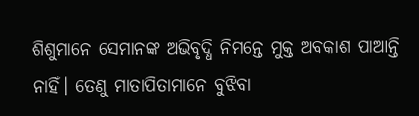ଶିଶୁମାନେ ସେମାନଙ୍କ ଅଭିବୃଦ୍ଧି ନିମନ୍ତେ ମୁକ୍ତ ଅବକାଶ ପାଆନ୍ତି ନାହିଁ। ତେଣୁ ମାତାପିତାମାନେ ବୁଝିବା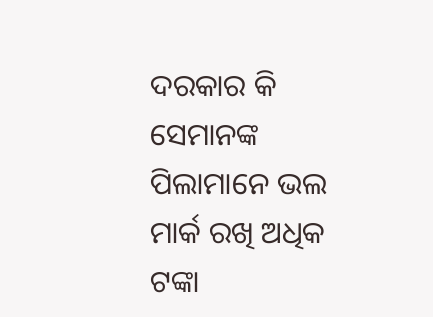ଦରକାର କି ସେମାନଙ୍କ ପିଲାମାନେ ଭଲ ମାର୍କ ରଖି ଅଧିକ ଟଙ୍କା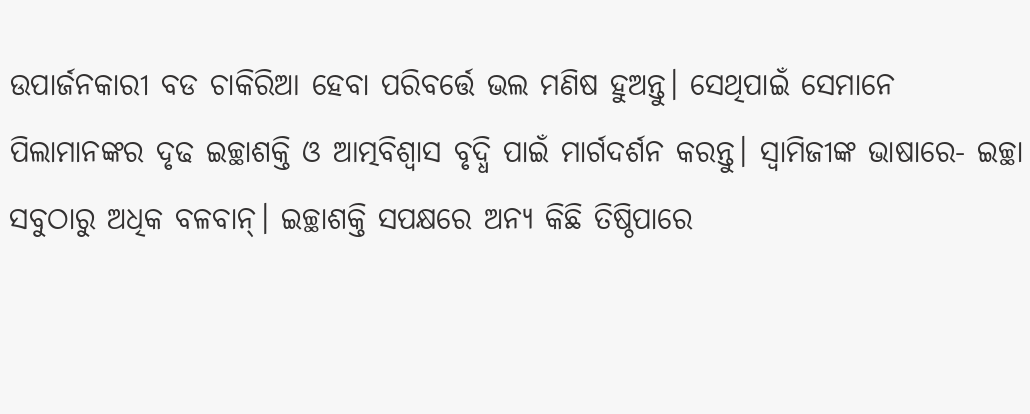ଉପାର୍ଜନକାରୀ ବଡ ଚାକିରିଆ ହେବା ପରିବର୍ତ୍ତେ ଭଲ ମଣିଷ ହୁଅନ୍ତୁ। ସେଥିପାଇଁ ସେମାନେ ପିଲାମାନଙ୍କର ଦୃଢ ଇଚ୍ଛାଶକ୍ତି ଓ ଆତ୍ମବିଶ୍ୱାସ ବୃଦ୍ଧି ପାଇଁ ମାର୍ଗଦର୍ଶନ କରନ୍ତୁ। ସ୍ବାମିଜୀଙ୍କ ଭାଷାରେ- ଇଚ୍ଛା ସବୁଠାରୁ ଅଧିକ ବଳବାନ୍‌। ଇଚ୍ଛାଶକ୍ତି ସପକ୍ଷରେ ଅନ୍ୟ କିଛି ତିଷ୍ଠିପାରେ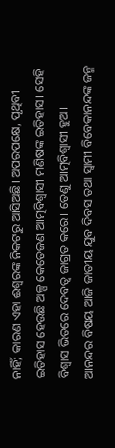ନାହିଁ; କାରଣ ଏହା ଈଶ୍ବରଙ୍କ ନିକଟରୁ ଆସିଅଛି। ଅପରପକ୍ଷେ, ପୃଥିବୀ ଇତିହାସ ହେଉଛି ଅଳ୍ପ କେତେଜଣ ଆତ୍ମବିଶ୍ୱାସୀ ମଣିଷଙ୍କ ଇତିହାସ। ସେହି ବିଶ୍ୱାସ ଭିତରେ ଦେବତ୍ୱ ଜାଗ୍ରତ କରେ। ତେଣୁ ଆତ୍ମବିଶ୍ୱାସୀ ହୁଅ।
ଆନନ୍ଦର ବିଷୟ ଆଜି ଜାତୀୟ ଯୁବ ଦିବସ ତଥା ସ୍ବାମୀ ବିବେକାନନ୍ଦଙ୍କ ଜନ୍ମ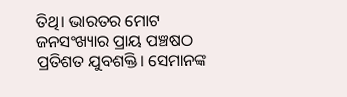ତିଥି। ଭାରତର ମୋଟ ଜନସଂଖ୍ୟାର ପ୍ରାୟ ପଞ୍ଚଷଠ ପ୍ରତିଶତ ଯୁବଶକ୍ତି। ସେମାନଙ୍କ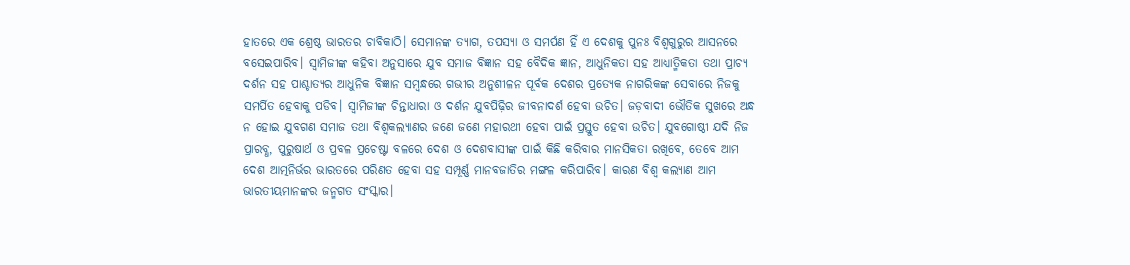ହାତରେ ଏକ ଶ୍ରେଷ୍ଠ ଭାରତର ଚାବିକାଠି। ସେମାନଙ୍କ ତ୍ୟାଗ, ତପସ୍ୟା ଓ ସମର୍ପଣ ହିଁ ଏ ଦେଶକୁ ପୁନଃ ବିଶ୍ୱଗୁରୁର ଆସନରେ ବସେଇପାରିବ। ସ୍ବାମିଜୀଙ୍କ କହିବା ଅନୁସାରେ ଯୁବ ସମାଜ ବିଜ୍ଞାନ ସହ ବୈଦିକ ଜ୍ଞାନ, ଆଧୁନିକତା ସହ ଆଧ୍ୟାତ୍ମିକତା ତଥା ପ୍ରାଚ୍ୟ ଦର୍ଶନ ସହ ପାଶ୍ଚାତ୍ୟର ଆଧୁନିକ ବିଜ୍ଞାନ ସମ୍ବନ୍ଧରେ ଗଭୀର ଅନୁଶୀଳନ ପୂର୍ବକ ଦେଶର ପ୍ରତ୍ୟେକ ନାଗରିକଙ୍କ ସେବାରେ ନିଜକୁ ସମର୍ପିତ ହେବାକୁ ପଡିବ। ସ୍ବାମିଜୀଙ୍କ ଚିନ୍ତାଧାରା ଓ ଦର୍ଶନ ଯୁବପିଢ଼ିର ଜୀବନାଦର୍ଶ ହେବା ଉଚିତ। ଜଡ଼ବାଦୀ ଭୌତିକ ସୁଖରେ ଅନ୍ଧ ନ ହୋଇ ଯୁବଗଣ ସମାଜ ତଥା ବିଶ୍ୱକଲ୍ୟାଣର ଜଣେ ଜଣେ ମହାରଥୀ ହେବା ପାଇଁ ପ୍ରସ୍ତୁତ ହେବା ଉଚିତ। ଯୁବଗୋଷ୍ଠୀ ଯଦି ନିଜ ପ୍ରାରବ୍ଧ, ପୁରୁଷାର୍ଥ ଓ ପ୍ରବଳ ପ୍ରଚେଷ୍ଟା ବଳରେ ଦେଶ ଓ ଦେଶବାସୀଙ୍କ ପାଇଁ କିଛି କରିବାର ମାନସିକତା ରଖିବେ, ତେବେ ଆମ ଦେଶ ଆତ୍ମନିର୍ଭର ଭାରତରେ ପରିଣତ ହେବା ସହ ସମ୍ପୂର୍ଣ୍ଣ ମାନବଜାତିର ମଙ୍ଗଳ କରିପାରିବ। କାରଣ ବିଶ୍ୱ କଲ୍ୟାଣ ଆମ ଭାରତୀୟମାନଙ୍କର ଜନ୍ମଗତ ସଂସ୍କାର।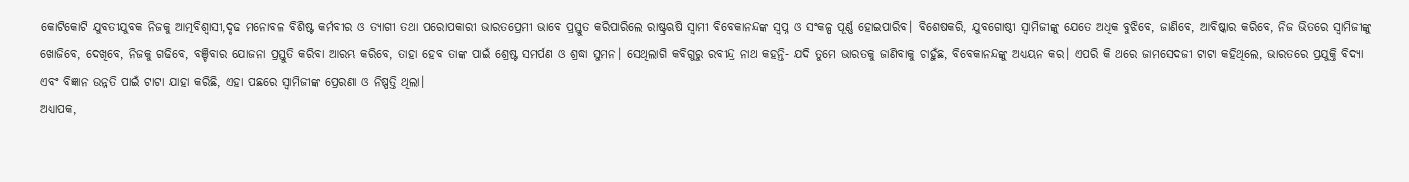କୋଟିକୋଟି ଯୁବତୀଯୁବକ ନିଜକୁ ଆତ୍ମବିଶ୍ୱାସୀ,ଦୃଢ ମନୋବଳ ବିଶିଷ୍ଟ କର୍ମବୀର ଓ ତ୍ୟାଗୀ ତଥା ପରୋପକାରୀ ଭାରତପ୍ରେମୀ ଭାବେ ପ୍ରସ୍ତୁତ କରିପାରିଲେ ରାଷ୍ଟ୍ରଋଷି ସ୍ବାମୀ ବିବେକାନନ୍ଦଙ୍କ ସ୍ବପ୍ନ ଓ ସଂକଳ୍ପ ପୂର୍ଣ୍ଣ ହୋଇପାରିବ। ବିଶେଷକରି, ଯୁବଗୋଷ୍ଠୀ ସ୍ବାମିଜୀଙ୍କୁ ଯେତେ ଅଧିକ ବୁଝିବେ, ଜାଣିବେ, ଆବିଷ୍କାର କରିବେ, ନିଜ ଭିତରେ ସ୍ବାମିଜୀଙ୍କୁ ଖୋଜିବେ, ଦେଖିବେ, ନିଜକୁ ଗଢିବେ, ବଞ୍ଚିବାର ଯୋଜନା ପ୍ରସ୍ତୁତି କରିବା ଆରମ୍ଭ କରିବେ, ତାହା ହେବ ତାଙ୍କ ପାଇଁ ଶ୍ରେଷ୍ଟ ସମର୍ପଣ ଓ ଶ୍ରଦ୍ଧା ସୁମନ। ସେଥିଲାଗି କବିଗୁରୁ ରବୀନ୍ଦ୍ର ନାଥ କହନ୍ତି- ଯଦି ତୁମେ ଭାରତକୁ ଜାଣିବାକୁ ଚାହୁଁଛ, ବିବେକାନନ୍ଦଙ୍କୁ ଅଧ୍ୟୟନ କର। ଏପରି କି ଥରେ ଜାମସେଦଜୀ ଟାଟା କହିଥିଲେ, ଭାରତରେ ପ୍ରଯୁକ୍ତି ବିଦ୍ୟା ଏବଂ ବିଜ୍ଞାନ ଉନ୍ନତି ପାଇଁ ଟାଟା ଯାହା କରିଛି, ଏହା ପଛରେ ସ୍ବାମିଜୀଙ୍କ ପ୍ରେରଣା ଓ ନିଷ୍ପତ୍ତି ଥିଲା।
ଅଧ୍ୟାପକ,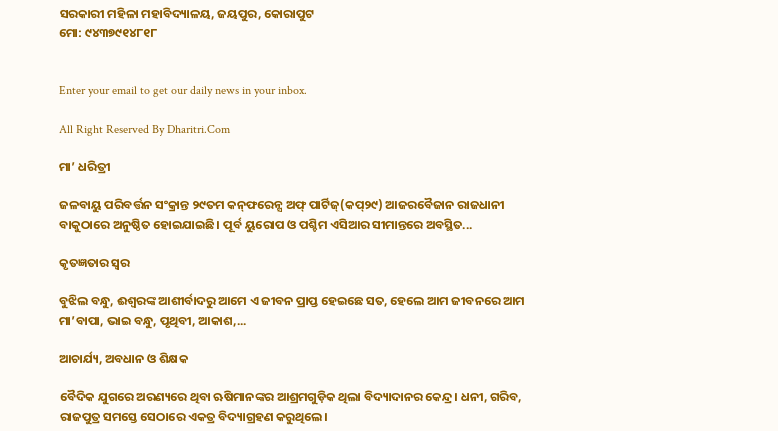ସରକାରୀ ମହିଳା ମହାବିଦ୍ୟାଳୟ, ଜୟପୁର, କୋରାପୁଟ
ମୋ: ୯୪୩୭୯୧୪୮୧୮


Enter your email to get our daily news in your inbox.

All Right Reserved By Dharitri.Com

ମା’ ଧରିତ୍ରୀ

ଜଳବାୟୁ ପରିବର୍ତ୍ତନ ସଂକ୍ରାନ୍ତ ୨୯ତମ କନ୍‌ଫରେନ୍ସ ଅଫ୍‌ ପାର୍ଟିଜ୍‌(କପ୍‌୨୯) ଆଜରବୈଜାନ ରାଜଧାନୀ ବାକୁଠାରେ ଅନୁଷ୍ଠିତ ହୋଇଯାଇଛି। ପୂର୍ବ ୟୁରୋପ ଓ ପଶ୍ଚିମ ଏସିଆର ସୀମାନ୍ତରେ ଅବସ୍ଥିତ...

କୃତଜ୍ଞତାର ସ୍ବର

ବୁଝିଲ ବନ୍ଧୁ, ଈଶ୍ବରଙ୍କ ଆଶୀର୍ବାଦରୁ ଆମେ ଏ ଜୀବନ ପ୍ରାପ୍ତ ହେଇଛେ ସତ, ହେଲେ ଆମ ଜୀବନରେ ଆମ ମା’ବାପା, ଭାଇ ବନ୍ଧୁ, ପୃଥିବୀ, ଆକାଶ,...

ଆଚାର୍ଯ୍ୟ, ଅବଧାନ ଓ ଶିକ୍ଷକ

ବୈଦିକ ଯୁଗରେ ଅରଣ୍ୟରେ ଥିବା ଋଷିମାନଙ୍କର ଆଶ୍ରମଗୁଡ଼ିକ ଥିଲା ବିଦ୍ୟାଦାନର କେନ୍ଦ୍ର। ଧନୀ, ଗରିବ, ରାଜପୁତ୍ର ସମସ୍ତେ ସେଠାରେ ଏକତ୍ର ବିଦ୍ୟାଗ୍ରହଣ କରୁଥିଲେ।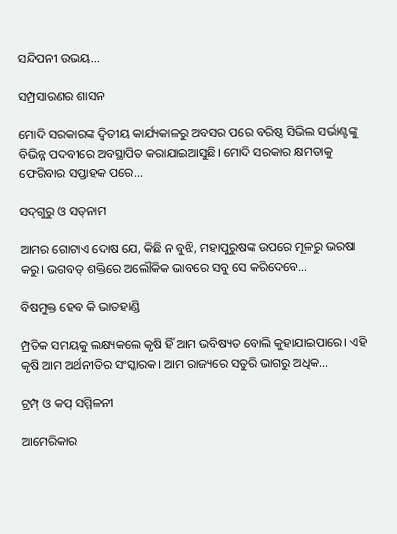ସନ୍ଦିପନୀ ଉଭୟ...

ସମ୍ପ୍ରସାରଣର ଶାସନ

ମୋଦି ସରକାରଙ୍କ ଦ୍ୱିତୀୟ କାର୍ଯ୍ୟକାଳରୁ ଅବସର ପରେ ବରିଷ୍ଠ ସିଭିଲ ସର୍ଭାଣ୍ଟଙ୍କୁ ବିଭିନ୍ନ ପଦବୀରେ ଅବସ୍ଥାପିତ କରାଯାଇଆସୁଛି। ମୋଦି ସରକାର କ୍ଷମତାକୁ ଫେରିବାର ସପ୍ତାହକ ପରେ...

ସଦ୍‌ଗୁରୁ ଓ ସତ୍‌ନାମ

ଆମର ଗୋଟାଏ ଦୋଷ ଯେ, କିଛି ନ ବୁଝି, ମହାପୁରୁଷଙ୍କ ଉପରେ ମୂଳରୁ ଭରଷା କରୁ। ଭଗବତ୍‌ ଶକ୍ତିରେ ଅଲୌକିକ ଭାବରେ ସବୁ ସେ କରିଦେବେ...

ବିଷମୁକ୍ତ ହେବ କି ଭାତହାଣ୍ଡି

ମ୍ପ୍ରତିକ ସମୟକୁ ଲକ୍ଷ୍ୟକଲେ କୃଷି ହିଁ ଆମ ଭବିଷ୍ୟତ ବୋଲି କୁହାଯାଇପାରେ। ଏହି କୃଷି ଆମ ଅର୍ଥନୀତିର ସଂସ୍କାରକ। ଆମ ରାଜ୍ୟରେ ସତୁରି ଭାଗରୁ ଅଧିକ...

ଟ୍ରମ୍ପ୍‌ ଓ କପ୍‌ ସମ୍ମିଳନୀ

ଆମେରିକାର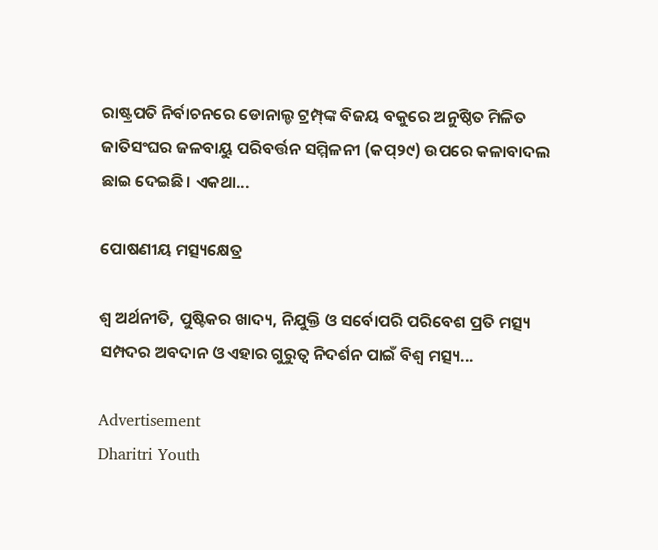ରାଷ୍ଟ୍ରପତି ନିର୍ବାଚନରେ ଡୋନାଲ୍ଡ ଟ୍ରମ୍ପ୍‌ଙ୍କ ବିଜୟ ବକୁରେ ଅନୁଷ୍ଠିତ ମିଳିତ ଜାତିସଂଘର ଜଳବାୟୁ ପରିବର୍ତ୍ତନ ସମ୍ମିଳନୀ (କପ୍‌୨୯) ଉପରେ କଳାବାଦଲ ଛାଇ ଦେଇଛି। ଏକଥା...

ପୋଷଣୀୟ ମତ୍ସ୍ୟକ୍ଷେତ୍ର

ଶ୍ୱ ଅର୍ଥନୀତି, ପୁଷ୍ଟିକର ଖାଦ୍ୟ, ନିଯୁକ୍ତି ଓ ସର୍ବୋପରି ପରିବେଶ ପ୍ରତି ମତ୍ସ୍ୟ ସମ୍ପଦର ଅବଦାନ ଓ ଏହାର ଗୁରୁତ୍ୱ ନିଦର୍ଶନ ପାଇଁ ବିଶ୍ୱ ମତ୍ସ୍ୟ...

Advertisement
Dharitri Youth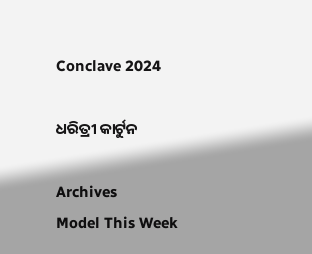Conclave 2024

ଧରିତ୍ରୀ କାର୍ଟୁନ

Archives
Model This Week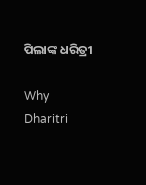ପିଲାଙ୍କ ଧରିତ୍ରୀ

Why Dharitri